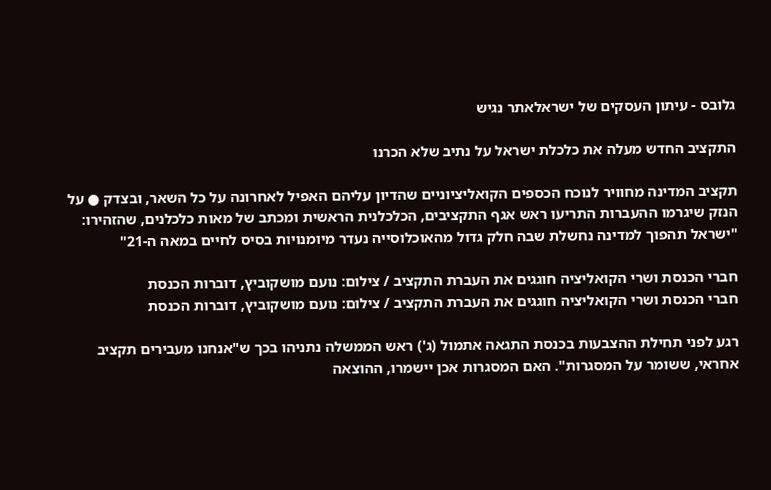גלובס - עיתון העסקים של ישראלאתר נגיש

התקציב החדש מעלה את כלכלת ישראל על נתיב שלא הכרנו

תקציב המדינה מחוויר לנוכח הכספים הקואליציוניים שהדיון עליהם האפיל לאחרונה על כל השאר, ובצדק ● על הנזק שיגרמו ההעברות התריעו ראש אגף התקציבים, הכלכלנית הראשית ומכתב של מאות כלכלנים, שהזהירו: "ישראל תהפוך למדינה נחשלת שבה חלק גדול מהאוכלוסייה נעדר מיומנויות בסיס לחיים במאה ה-21"

חברי הכנסת ושרי הקואליציה חוגגים את העברת התקציב / צילום: נועם מושקוביץ, דוברות הכנסת
חברי הכנסת ושרי הקואליציה חוגגים את העברת התקציב / צילום: נועם מושקוביץ, דוברות הכנסת

רגע לפני תחילת ההצבעות בכנסת התגאה אתמול (ג') ראש הממשלה נתניהו בכך ש"אנחנו מעבירים תקציב אחראי, ששומר על המסגרות". האם המסגרות אכן יישמרו, ההוצאה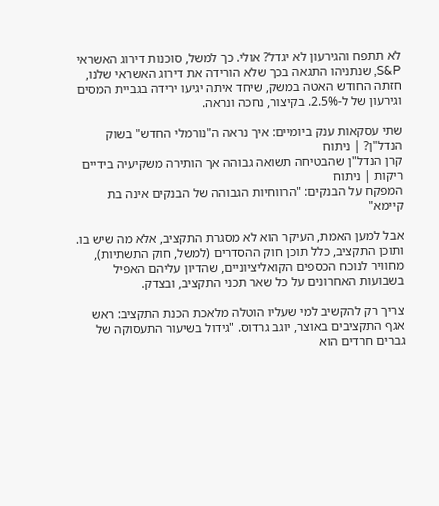לא תתפח והגירעון לא יגדל? אולי. כך למשל, סוכנות דירוג האשראי S&P, שנתניהו התגאה בכך שלא הורידה את דירוג האשראי שלנו, חזתה החודש האטה במשק, שיחד איתה יגיעו ירידה בגביית המסים וגירעון של ל-2.5%. בקיצור, נחכה ונראה.

שתי עסקאות ענק ביומיים: איך נראה ה"נורמלי החדש" בשוק הנדל"ן? | ניתוח
קרן הנדל"ן שהבטיחה תשואה גבוהה אך הותירה משקיעיה בידיים ריקות | ניתוח
המפקח על הבנקים: "הרווחיות הגבוהה של הבנקים אינה בת קיימא"

אבל למען האמת, העיקר הוא לא מסגרת התקציב, אלא מה שיש בו. ותוכן התקציב, כלל תוכן חוק ההסדרים (למשל, חוק התשתיות), מחוויר לנוכח הכספים הקואליציוניים, שהדיון עליהם האפיל בשבועות האחרונים על כל שאר תכני התקציב, ובצדק.

צריך רק להקשיב למי שעליו הוטלה מלאכת הכנת התקציב: ראש אגף התקציבים באוצר, יוגב גרדוס. "גידול בשיעור התעסוקה של גברים חרדים הוא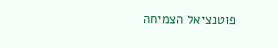פוטנציאל הצמיחה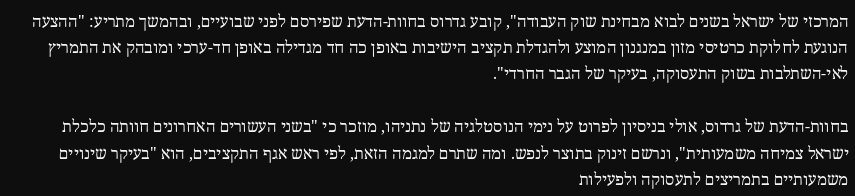המרכזי של ישראל בשנים לבוא מבחינת שוק העבודה", קובע גדרוס בחוות-הדעת שפירסם לפני שבועיים, ובהמשך מתריע: "ההצעה הנוגעת לחלוקת כרטיסי מזון במנגנון המוצע ולהגדלת תקציב הישיבות באופן כה חד מגדילה באופן חד-ערכי ומובהק את התמריץ לאי-השתלבות בשוק התעסוקה, בעיקר של הגבר החרדי".

בחוות-הדעת של גרדוס, אולי בניסיון לפרוט על נימי הנוסטלגיה של נתניהו, מוזכר כי "בשני העשורים האחרונים חוותה כלכלת ישראל צמיחה משמעותית", ונרשם זינוק בתוצר לנפש. ומה שתרם למגמה הזאת, לפי ראש אגף התקציבים, הוא "בעיקר שינויים משמעותיים בתמריצים לתעסוקה ולפעילות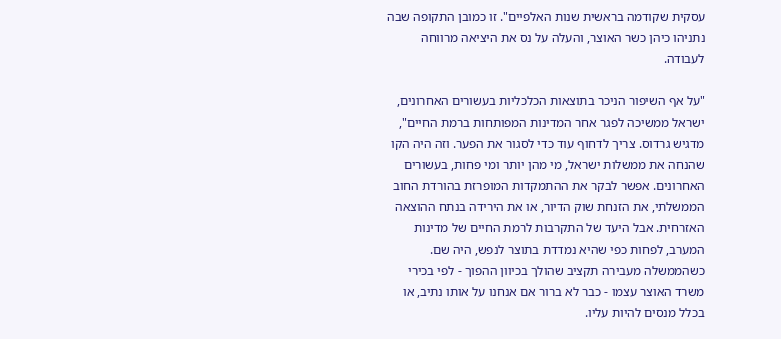עסקית שקודמה בראשית שנות האלפיים". זו כמובן התקופה שבה נתניהו כיהן כשר האוצר, והעלה על נס את היציאה מרווחה לעבודה.

"על אף השיפור הניכר בתוצאות הכלכליות בעשורים האחרונים, ישראל ממשיכה לפגר אחר המדינות המפותחות ברמת החיים", מדגיש גרדוס. צריך לדחוף עוד כדי לסגור את הפער. וזה היה הקו שהנחה את ממשלות ישראל, מי מהן יותר ומי פחות, בעשורים האחרונים. אפשר לבקר את ההתמקדות המופרזת בהורדת החוב הממשלתי, את הזנחת שוק הדיור, או את הירידה בנתח ההוצאה האזרחית. אבל היעד של התקרבות לרמת החיים של מדינות המערב, לפחות כפי שהיא נמדדת בתוצר לנפש, היה שם. כשהממשלה מעבירה תקציב שהולך בכיוון ההפוך - לפי בכירי משרד האוצר עצמו - כבר לא ברור אם אנחנו על אותו נתיב, או בכלל מנסים להיות עליו.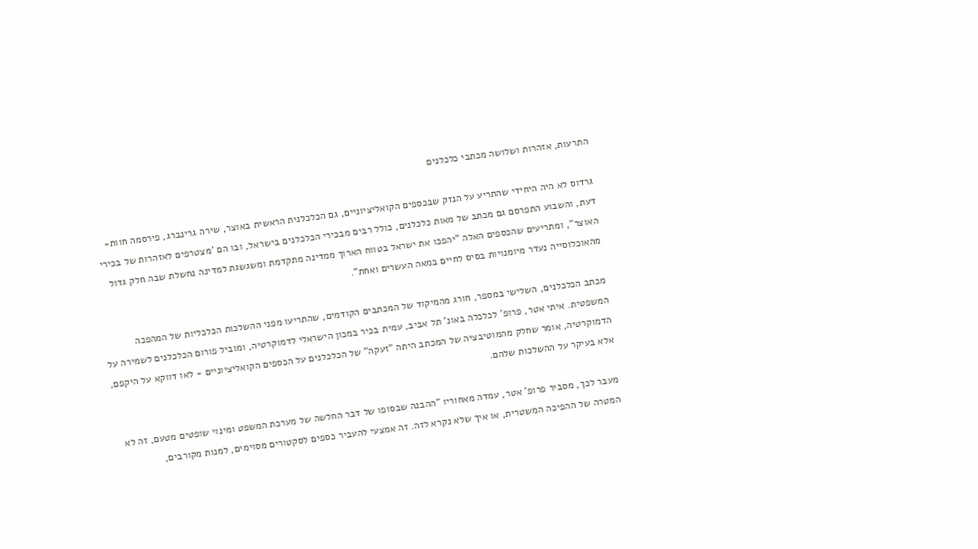התרעות, אזהרות ושלושה מכתבי כלכלנים

גרדוס לא היה היחידי שהתריע על הנזק שבכספים הקואליציוניים, גם הכלכלנית הראשית באוצר, שירה גרינברג, פירסמה חוות-דעת, והשבוע התפרסם גם מכתב של מאות כלכלנים, כולל רבים מבכירי הכלכלנים בישראל, ובו הם 'מצטרפים לאזהרות של בכירי האוצר", ומתריעים שהכספים האלה "יהפכו את ישראל בטווח הארוך ממדינה מתקדמת ומשגשגת למדינה נחשלת שבה חלק גדול מהאוכלוסייה נעדר מיומנויות בסיס לחיים במאה העשרים ואחת".

מכתב הכלכלנים, השלישי במספר, חורג מהמיקוד של המכתבים הקודמים, שהתריעו מפני ההשלכות הכלכליות של המהפכה המשפטית. איתי אטר, פרופ' לכלכלה באונ' תל אביב, עמית בכיר במכון הישראלי לדמוקרטיה, ומוביל פורום הכלכלנים לשמירה על הדמוקרטיה, אומר שחלק מהמוטיבציה של המכתב היתה "זעקה" של הכלכלנים על הכספים הקואליציוניים - לאו דווקא על היקפם, אלא בעיקר על ההשלכות שלהם.

מעבר לכך, מסביר פרופ' אטר, עמדה מאחוריו "ההבנה שבסופו של דבר החלשה של מערכת המשפט ומינוי שופטים מטעם, זה לא המטרה של ההפיכה המשטרית, או איך שלא נקרא לזה. זה אמצעי להעביר כספים לסקטורים מסוימים, למנות מקורבים,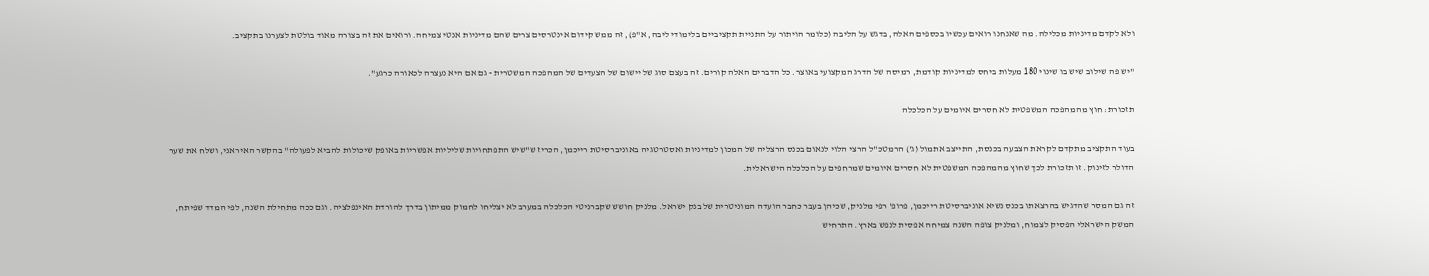ולא לקדם מדיניות מכלילה. מה שאנחנו רואים עכשיו בכספים האלה, בדגש על הליבה (כלומר הויתור על התניית תקציביים בלימודי ליבה, א"פ), זה ממש קידום אינטרסים צרים שהם מדיניות אנטי צמיחה. ורואים את זה בצורה מאוד בולטת לצערנו בתקציב.

"יש פה שילוב שיש בו שינוי 180 מעלות ביחס למדיניות קודמת, רמיסה של הדרג המקצועי באוצר. כל הדברים האלה קורים. זה בעצם סוג של יישום של הצעדים של המהפכה המשטרית - גם אם היא נעצרה לכאורה כרגע".

תזכורת: חוץ מהמהפכה המשפטית לא חסרים איומים על הכלכלה

בעוד התקציב מתקדם לקראת הצבעה בכנסת, התייצב אתמול (ג') הרמטכ"ל הרצי הלוי לנאום בכנס הרצליה של המכון למדיניות ואסטרטגיה באוניברסיטת רייכמן, הכריז ש"שיש התפתחויות שליליות אפשריות באופק שיכולות להביא לפעולה" בהקשר האיראני, ושלח את שער הדולר לזינוק. זו תזכורת לכך שחוץ מהמהפכה המשפטית לא חסרים איומים שמרחפים על הכלכלה הישראלית.

זה גם המסר שהדגיש בהרצאתו בכנס נשיא אוניברסיטת רייכמן, פרופ' רפי מלניק, שכיהן בעבר כחבר הועדה המוניטרית של בנק ישראל. מלניק חושש שקברניטי הכלכלה במערב לא יצליחו לחמוק ממיתון בדרך להורדת האינפלציה. וגם ככה מתחילת השנה, לפי המדד שפיתח, המשק הישראלי הפסיק לצמוח, ומלניק צופה השנה צמיחה אפסית לנפש בארץ. התרחיש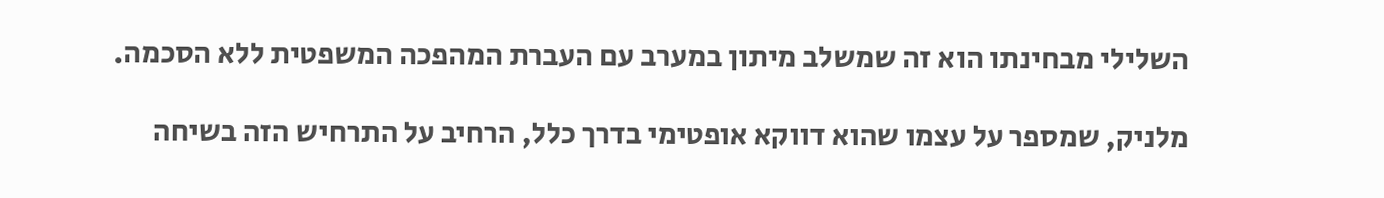השלילי מבחינתו הוא זה שמשלב מיתון במערב עם העברת המהפכה המשפטית ללא הסכמה.

מלניק, שמספר על עצמו שהוא דווקא אופטימי בדרך כלל, הרחיב על התרחיש הזה בשיחה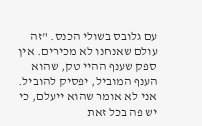עם גלובס בשולי הכנס. "זה עולם שאנחנו לא מכירים. אין ספק שענף ההיי טק, שהוא הענף המוביל, יפסיק להוביל. אני לא אומר שהוא ייעלם, כי יש פה בכל זאת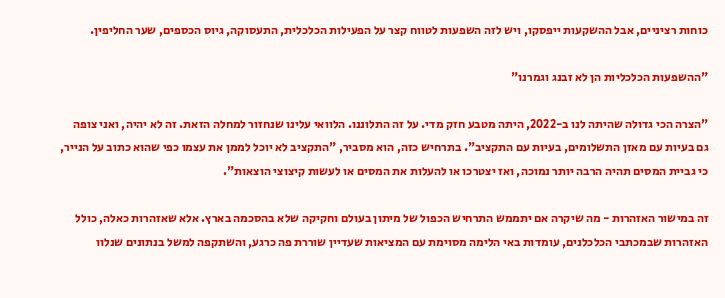כוחות רציניים, אבל ההשקעות ייפסקו, ויש לזה השפעות לטווח קצר על הפעילות הכלכלית, התעסוקה, גיוס הכספים, שער החליפין.

"ההשפעות הכלכליות הן לא זבנג וגמרנו"

"הצרה הכי גדולה שהיתה לנו ב-2022, היתה מטבע חזק מדי. על זה התלוננו. הלוואי עלינו שנחזור למחלה הזאת. זה לא יהיה, ואני צופה גם בעיות עם מאזן התשלומים, בעיות עם התקציב". בתרחיש כזה, הוא מסביר, "התקציב לא יוכל לממן את עצמו כפי שהוא כתוב על הנייר, כי גביית המסים תהיה הרבה יותר נמוכה, ואז יצטרכו או להעלות את המסים או לעשות קיצוצי הוצאות".

זה במישור האזהרות - מה שיקרה אם יתממש התרחיש הכפול של מיתון בעולם וחקיקה שלא בהסכמה בארץ. אלא שאזהרות כאלה, כולל האזהרות שבמכתבי הכלכלנים, עומדות באי הלימה מסוימת עם המציאות שעדיין שוררת פה כרגע, והשתקפה למשל בנתונים שנלוו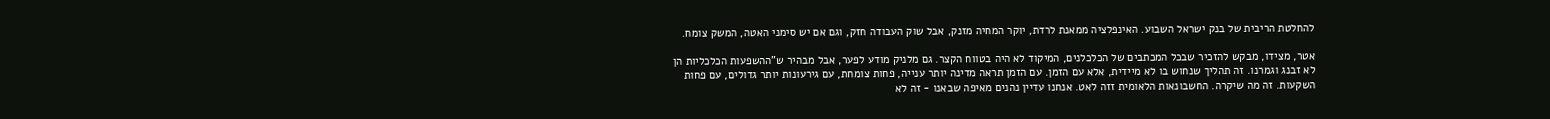להחלטת הריבית של בנק ישראל השבוע. האינפלציה ממאנת לרדת, יוקר המחיה מזנק, אבל שוק העבודה חזק, וגם אם יש סימני האטה, המשק צומח.

אטר, מצידו, מבקש להזכיר שבכל המכתבים של הכלכלנים, המיקוד לא היה בטווח הקצר. גם מלניק מודע לפער, אבל מבהיר ש"ההשפעות הכלכליות הן לא זבנג וגמרנו. זה תהליך שנחוש בו לא מיידית, אלא עם הזמן. עם הזמן תראה מדינה יותר ענייה, פחות צומחת, עם גירעונות יותר גדולים, עם פחות השקעות. זה מה שיקרה. החשבונאות הלאומית זזה לאט. אנחנו עדיין נהנים מאיפה שבאנו - זה לא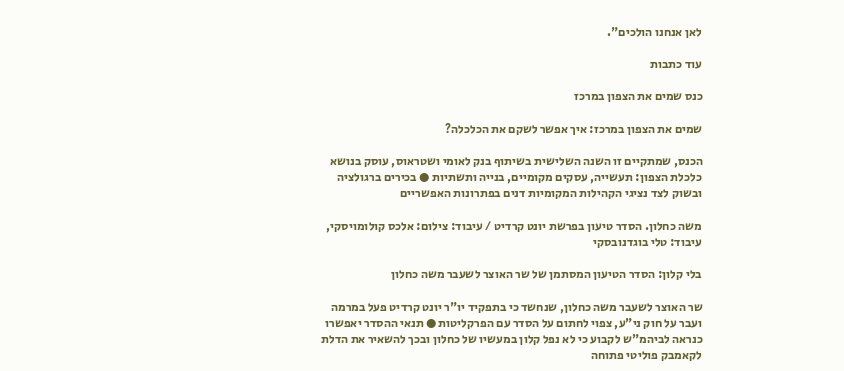לאן אנחנו הולכים".

עוד כתבות

כנס שמים את הצפון במרכז

שמים את הצפון במרכז: איך אפשר לשקם את הכלכלה?

הכנס, שמתקיים זו השנה השלישית בשיתוף בנק לאומי ושטראוס, עוסק בנושא כלכלת הצפון: תעשייה, עסקים מקומיים, בנייה ותשתיות ● בכירים ברגולציה ובשוק לצד נציגי הקהילות המקומיות דנים בפתרונות האפשריים

משה כחלון. הסדר טיעון בפרשת יונט קרדיט / עיבוד: צילום: אלכס קולומויסקי, עיבוד: טלי בוגדנובסקי

בלי קלון: הסדר הטיעון המסתמן של שר האוצר לשעבר משה כחלון

שר האוצר לשעבר משה כחלון, שנחשד כי בתפקיד יו"ר יונט קרדיט פעל במרמה ועבר על חוק ני"ע, צפוי לחתום על הסדר עם הפרקליטות ● תנאי ההסדר יאפשרו כנראה לביהמ"ש לקבוע כי לא נפל קלון במעשיו של כחלון ובכך להשאיר את הדלת לקאמבק פוליטי פתוחה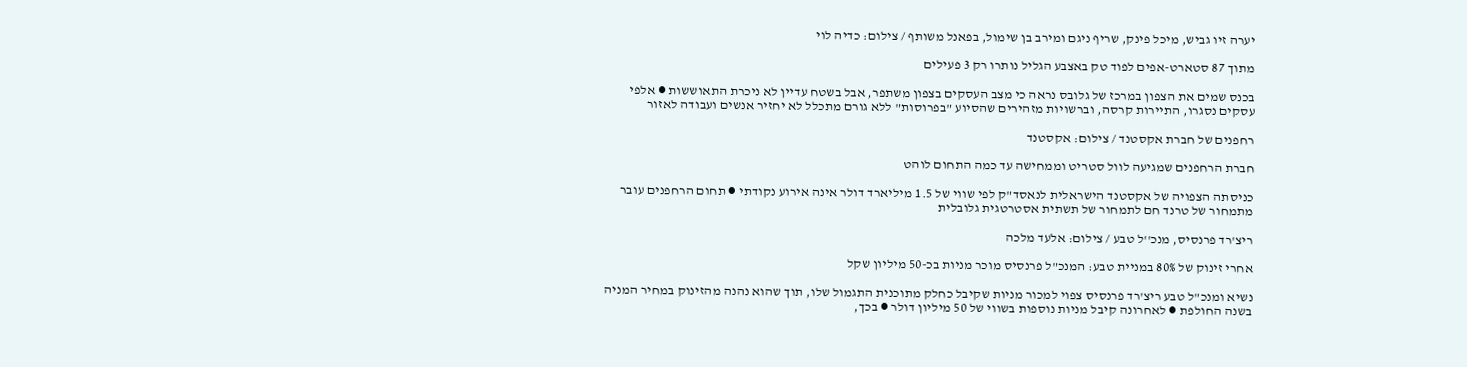יערה זיו גביש, מיכל פינק, שריף ניגם ומירב בן שימול, בפאנל משותף / צילום: כדיה לוי

מתוך 87 סטארט-אפים לפוד טק באצבע הגליל נותרו רק 3 פעילים

בכנס שמים את הצפון במרכז של גלובס נראה כי מצב העסקים בצפון משתפר, אבל בשטח עדיין לא ניכרת התאוששות ● אלפי עסקים נסגרו, התיירות קרסה, וברשויות מזהירים שהסיוע "בפרוסות" ללא גורם מתכלל לא יחזיר אנשים ועבודה לאזור

רחפנים של חברת אקסטנד / צילום: אקסטנד

חברת הרחפנים שמגיעה לוול סטריט וממחישה עד כמה התחום לוהט

כניסתה הצפויה של אקסטנד הישראלית לנאסד"ק לפי שווי של 1.5 מיליארד דולר אינה אירוע נקודתי ● תחום הרחפנים עובר מתמחור של טרנד חם לתמחור של תשתית אסטרטגית גלובלית

ריצ'רד פרנסיס, מנכ''ל טבע / צילום: אלעד מלכה

אחרי זינוק של 80% במניית טבע: המנכ"ל פרנסיס מוכר מניות בכ-50 מיליון שקל

נשיא ומנכ"ל טבע ריצ'רד פרנסיס צפוי למכור מניות שקיבל כחלק מתוכנית התגמול שלו, תוך שהוא נהנה מהזינוק במחיר המניה בשנה החולפת ● לאחרונה קיבל מניות נוספות בשווי של 50 מיליון דולר ● בכך,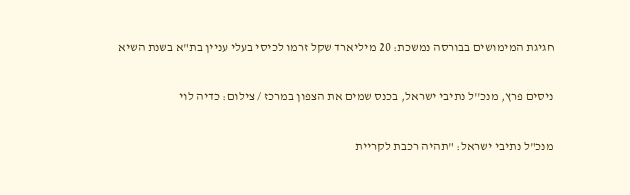חגיגת המימושים בבורסה נמשכת: 20 מיליארד שקל זרמו לכיסי בעלי עניין בת"א בשנת השיא

ניסים פרץ, מנכ''ל נתיבי ישראל, בכנס שמים את הצפון במרכז / צילום: כדיה לוי

מנכ"ל נתיבי ישראל: "תהיה רכבת לקריית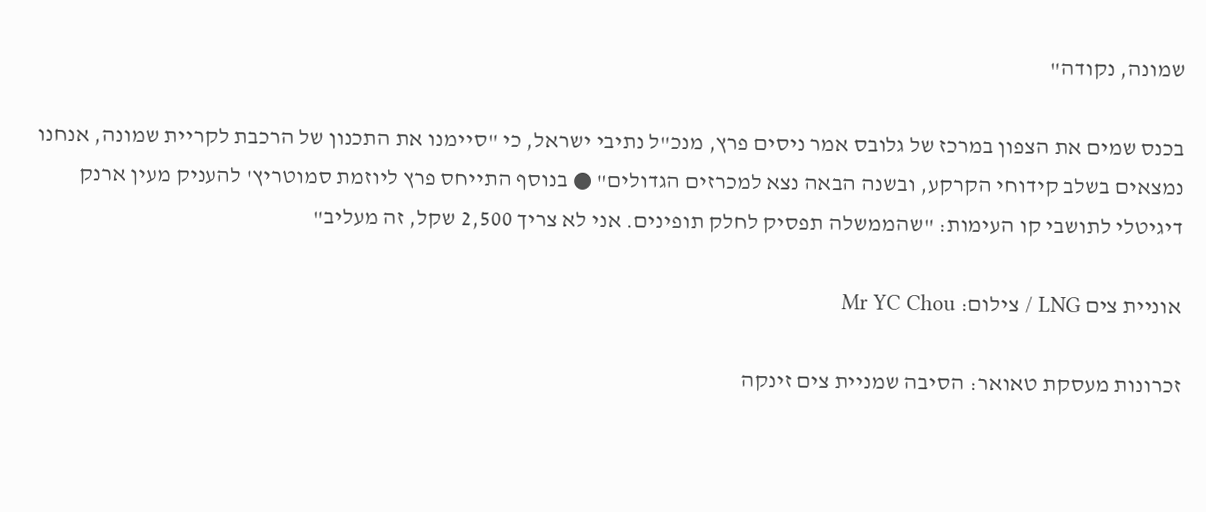שמונה, נקודה"

בכנס שמים את הצפון במרכז של גלובס אמר ניסים פרץ, מנכ"ל נתיבי ישראל, כי "סיימנו את התכנון של הרכבת לקריית שמונה, אנחנו נמצאים בשלב קידוחי הקרקע, ובשנה הבאה נצא למכרזים הגדולים" ● בנוסף התייחס פרץ ליוזמת סמוטריץ' להעניק מעין ארנק דיגיטלי לתושבי קו העימות: "שהממשלה תפסיק לחלק תופינים. אני לא צריך 2,500 שקל, זה מעליב"

אוניית צים LNG / צילום: Mr YC Chou

זכרונות מעסקת טאואר: הסיבה שמניית צים זינקה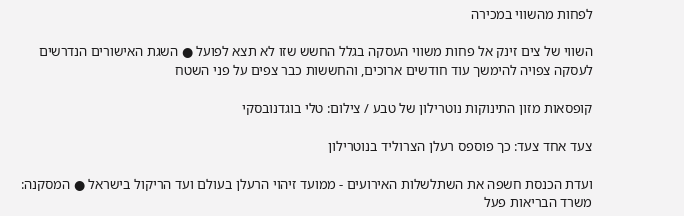לפחות מהשווי במכירה

השווי של צים זינק אל פחות משווי העסקה בגלל החשש שזו לא תצא לפועל ● השגת האישורים הנדרשים לעסקה צפויה להימשך עוד חודשים ארוכים, והחששות כבר צפים על פני השטח

קופסאות מזון התינוקות נוטרילון של טבע / צילום: טלי בוגדנובסקי

צעד אחד צעד: כך פוספס רעלן הצרוליד בנוטרילון

ועדת הכנסת חשפה את השתלשלות האירועים - ממועד זיהוי הרעלן בעולם ועד הריקול בישראל ● המסקנה: משרד הבריאות פעל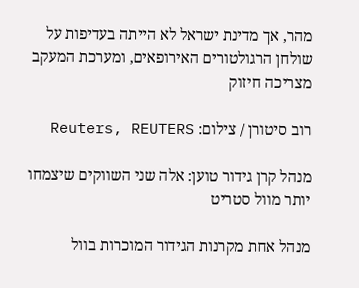מהר, אך מדינת ישראל לא הייתה בעדיפות על שולחן הרגולטורים האירופאים, ומערכת המעקב מצריכה חיזוק

רוב סיטורן / צילום: Reuters, REUTERS

מנהל קרן גידור טוען: אלה שני השווקים שיצמחו יותר מוול סטריט

מנהל אחת מקרנות הגידור המוכרות בוול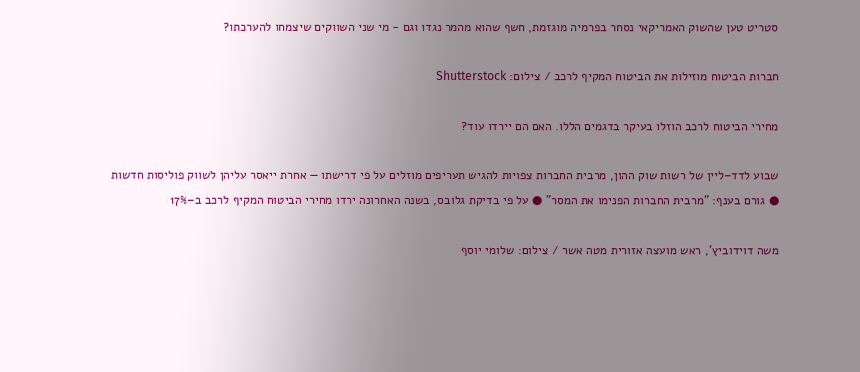סטריט טען שהשוק האמריקאי נסחר בפרמיה מוגזמת, חשף שהוא מהמר נגדו וגם - מי שני השווקים שיצמחו להערכתו?

חברות הביטוח מוזילות את הביטוח המקיף לרכב / צילום: Shutterstock

מחירי הביטוח לרכב הוזלו בעיקר בדגמים הללו. האם הם יירדו עוד?

שבוע לדד–ליין של רשות שוק ההון, מרבית החברות צפויות להגיש תעריפים מוזלים על פי דרישתו — אחרת ייאסר עליהן לשווק פוליסות חדשות ● גורם בענף: "מרבית החברות הפנימו את המסר" ● על פי בדיקת גלובס, בשנה האחרונה ירדו מחירי הביטוח המקיף לרכב ב–17%

משה דוידוביץ', ראש מועצה אזורית מטה אשר / צילום: שלומי יוסף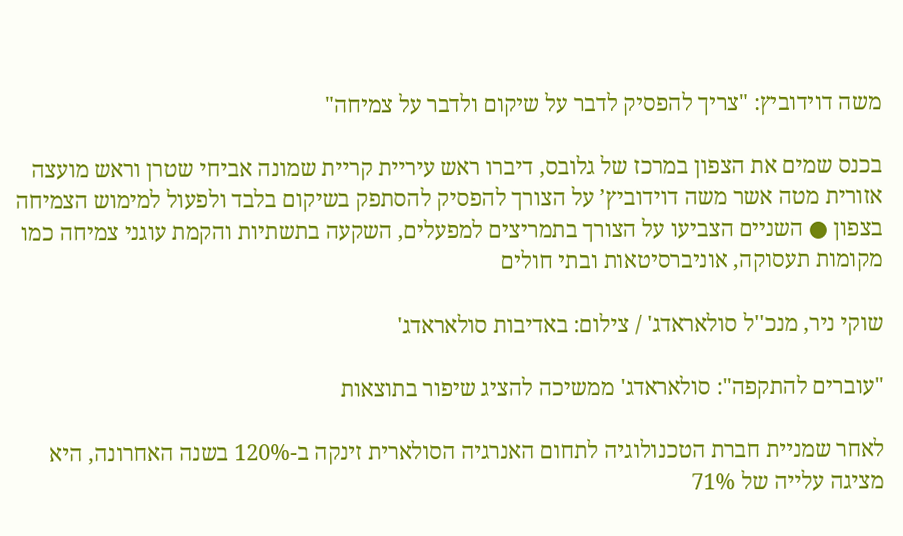משה דוידוביץ: "צריך להפסיק לדבר על שיקום ולדבר על צמיחה"

בכנס שמים את הצפון במרכז של גלובס, דיברו ראש עיריית קריית שמונה אביחי שטרן וראש מועצה אזורית מטה אשר משה דוידוביץ’ על הצורך להפסיק להסתפק בשיקום בלבד ולפעול למימוש הצמיחה בצפון ● השניים הצביעו על הצורך בתמריצים למפעלים, השקעה בתשתיות והקמת עוגני צמיחה כמו מקומות תעסוקה, אוניברסיטאות ובתי חולים

שוקי ניר, מנכ''ל סולאראדג' / צילום: באדיבות סולאראדג'

"עוברים להתקפה": סולאראדג' ממשיכה להציג שיפור בתוצאות

לאחר שמניית חברת הטכנולוגיה לתחום האנרגיה הסולארית זינקה ב-120% בשנה האחרונה, היא מציגה עלייה של 71%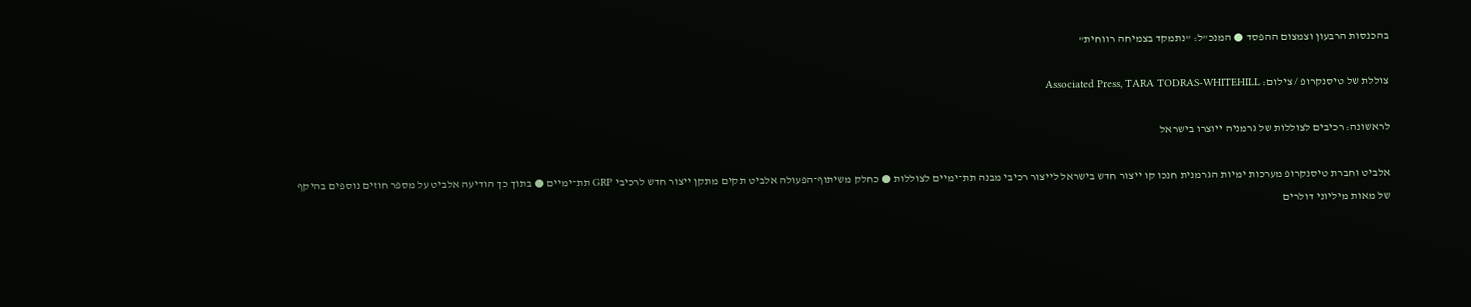בהכנסות הרבעון וצמצום ההפסד ● המנכ"ל: "נתמקד בצמיחה רווחית"

צוללת של טיסנקרופ / צילום: Associated Press, TARA TODRAS-WHITEHILL

לראשונה: רכיבים לצוללות של גרמניה ייוצרו בישראל

אלביט וחברת טיסנקרופ מערכות ימיות הגרמנית חנכו קו ייצור חדש בישראל לייצור רכיבי מבנה תת־ימיים לצוללות ● כחלק משיתוף־הפעולה אלביט תקים מתקן ייצור חדש לרכיבי GRP תת־ימיים ● בתוך כך הודיעה אלביט על מספר חוזים נוספים בהיקף של מאות מיליוני דולרים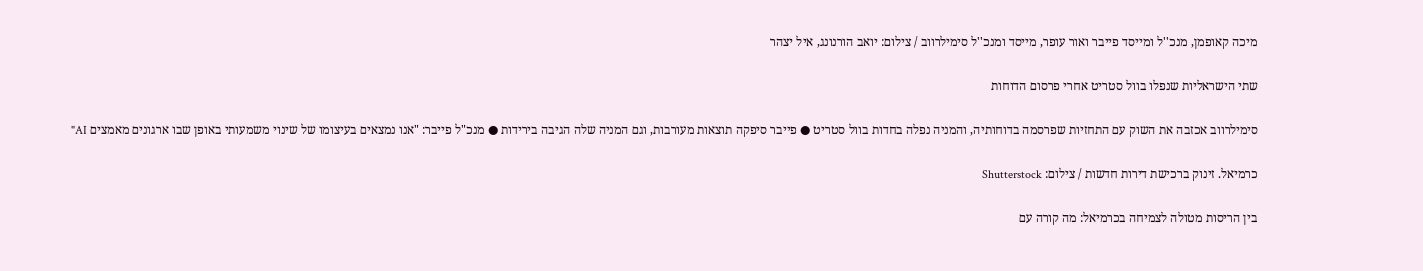מיכה קאופמן, מנכ''ל ומייסד פייבר ואור עופר, מייסד ומנכ''ל סימילרווב / צילום: יואב הורנונג, איל יצהר

שתי הישראליות שנפלו בוול סטריט אחרי פרסום הדוחות

סימילרווב אכזבה את השוק עם התחזיות שפרסמה בדוחותיה, והמניה נפלה בחדות בוול סטריט ● פייבר סיפקה תוצאות מעורבות, וגם המניה שלה הגיבה בירידות ● מנכ"ל פייבר: "אנו נמצאים בעיצומו של שינוי משמעותי באופן שבו ארגונים מאמצים AI"

כרמיאל. זינוק ברכישת דירות חדשות / צילום: Shutterstock

בין הריסות מטולה לצמיחה בכרמיאל: מה קורה עם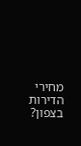מחירי הדירות בצפון?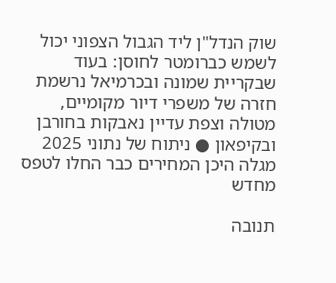שוק הנדל"ן ליד הגבול הצפוני יכול לשמש כברומטר לחוסן: בעוד שבקריית שמונה ובכרמיאל נרשמת חזרה של משפרי דיור מקומיים, מטולה וצפת עדיין נאבקות בחורבן ובקיפאון ● ניתוח של נתוני 2025 מגלה היכן המחירים כבר החלו לטפס מחדש

תנובה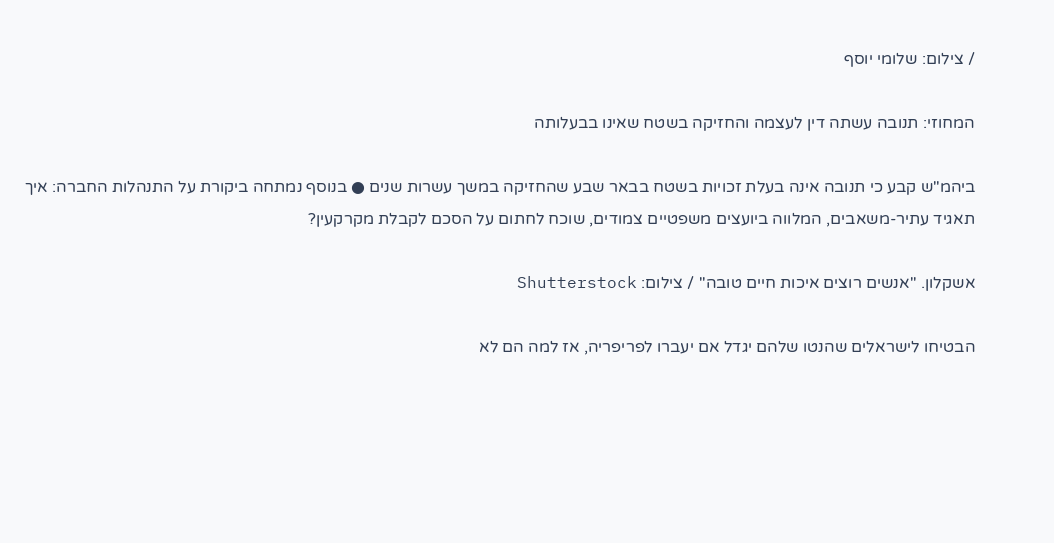/ צילום: שלומי יוסף

המחוזי: תנובה עשתה דין לעצמה והחזיקה בשטח שאינו בבעלותה

ביהמ"ש קבע כי תנובה אינה בעלת זכויות בשטח בבאר שבע שהחזיקה במשך עשרות שנים ● בנוסף נמתחה ביקורת על התנהלות החברה: איך תאגיד עתיר-משאבים, המלווה ביועצים משפטיים צמודים, שוכח לחתום על הסכם לקבלת מקרקעין?

אשקלון. ''אנשים רוצים איכות חיים טובה'' / צילום: Shutterstock

הבטיחו לישראלים שהנטו שלהם יגדל אם יעברו לפריפריה, אז למה הם לא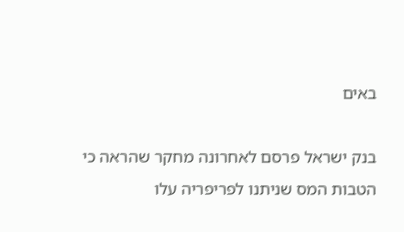באים

בנק ישראל פרסם לאחרונה מחקר שהראה כי הטבות המס שניתנו לפריפריה עלו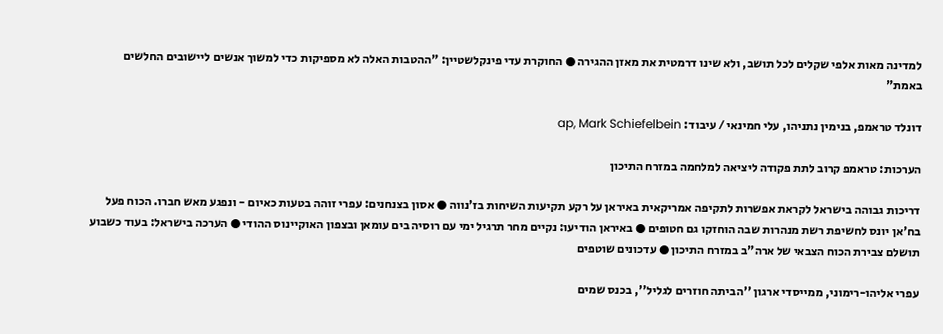למדינה מאות אלפי שקלים לכל תושב, ולא שינו דרמטית את מאזן ההגירה ● החוקרת עדי פינקלשטיין: "ההטבות האלה לא מספיקות כדי למשוך אנשים ליישובים החלשים באמת"

דונלד טראמפ, בנימין נתניהו, עלי חמינאי / עיבוד: ap, Mark Schiefelbein

הערכות: טראמפ קרוב לתת פקודה ליציאה למלחמה במזרח התיכון

דריכות גבוהה בישראל לקראת אפשרות לתקיפה אמריקאית באיראן על רקע תקיעות השיחות בז'נווה ● אסון בצנחנים: עפרי זוהה בטעות כאיום - ונפגע מאש חברו. הכוח פעל בח'אן יונס לחשיפת רשת מנהרות שבה הוחזקו גם חטופים ● באיראן הודיעו: נקיים מחר תרגיל ימי עם רוסיה בים עומאן ובצפון האוקיינוס ההודי ● הערכה בישראל: בעוד כשבוע תושלם צבירת הכוח הצבאי של ארה"ב במזרח התיכון ● עדכונים שוטפים

עפרי אליהו-רימוני, ממייסדי ארגון ''הביתה חוזרים לגליל'', בכנס שמים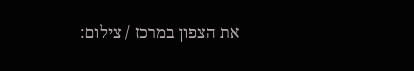את הצפון במרכז / צילום: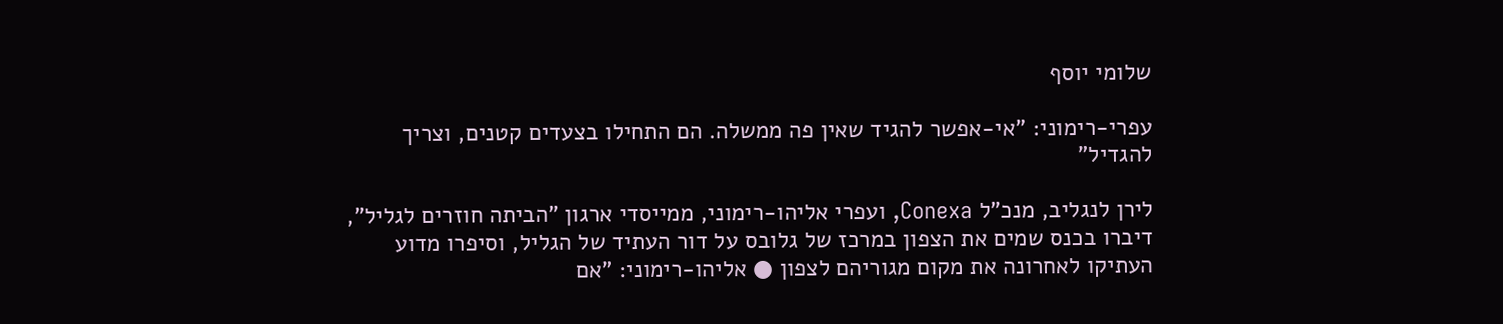שלומי יוסף

עפרי-רימוני: "אי-אפשר להגיד שאין פה ממשלה. הם התחילו בצעדים קטנים, וצריך להגדיל"

לירן לנגליב, מנכ"ל Conexa, ועפרי אליהו-רימוני, ממייסדי ארגון "הביתה חוזרים לגליל", דיברו בכנס שמים את הצפון במרכז של גלובס על דור העתיד של הגליל, וסיפרו מדוע העתיקו לאחרונה את מקום מגוריהם לצפון ● אליהו-רימוני: "אם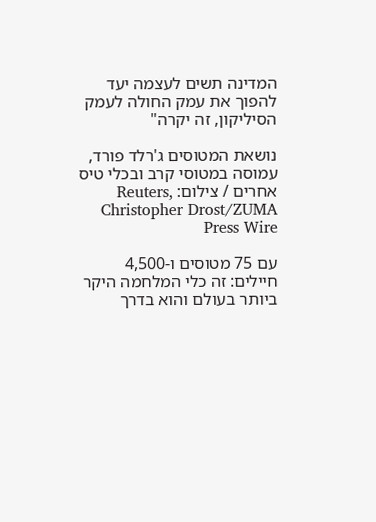המדינה תשים לעצמה יעד להפוך את עמק החולה לעמק הסיליקון, זה יקרה"

נושאת המטוסים ג'רלד פורד, עמוסה במטוסי קרב ובכלי טיס אחרים / צילום: Reuters, Christopher Drost/ZUMA Press Wire

עם 75 מטוסים ו-4,500 חיילים: זה כלי המלחמה היקר ביותר בעולם והוא בדרך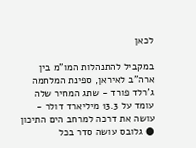לכאן

במקביל להתנהלות המו"מ בין ארה"ב לאיראן, ספינת המלחמה ג'רלד פורד - שתג המחיר שלה עומד על 13.3 מיליארד דולר - עושה את דרכה למרחב הים התיכון ● גלובס עושה סדר בכל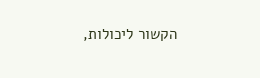הקשור ליכולות,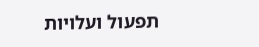תפעול ועלויות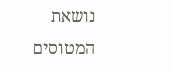נושאת המטוסים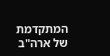המתקדמת של ארה"ב